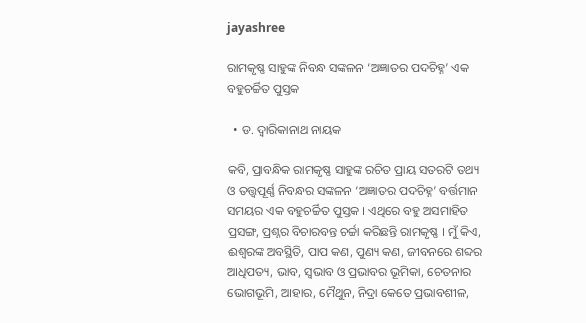jayashree

ରାମକୃଷ୍ଣ ସାହୁଙ୍କ ନିବନ୍ଧ ସଙ୍କଳନ ‘ଅଜ୍ଞାତର ପଦଚିହ୍ନ’ ଏକ ବହୁଚର୍ଚ୍ଚିତ ପୁସ୍ତକ

  • ଡ. ଦ୍ବାରିକାନାଥ ନାୟକ

କବି, ପ୍ରାବନ୍ଧିକ ରାମକୃଷ୍ଣ ସାହୁଙ୍କ ରଚିତ ପ୍ରାୟ ସତରଟି ତଥ୍ୟ ଓ ତତ୍ତ୍ବପୂର୍ଣ୍ଣ ନିବନ୍ଧର ସଙ୍କଳନ ‘ଅଜ୍ଞାତର ପଦଚିହ୍ନ’ ବର୍ତ୍ତମାନ ସମୟର ଏକ ବହୁଚର୍ଚ୍ଚିତ ପୁସ୍ତକ । ଏଥିରେ ବହୁ ଅସମାହିତ ପ୍ରସଙ୍ଗ, ପ୍ରଶ୍ନର ବିଚାରବନ୍ତ ଚର୍ଚ୍ଚା କରିଛନ୍ତି ରାମକୃଷ୍ଣ । ମୁଁ କିଏ, ଈଶ୍ଵରଙ୍କ ଅବସ୍ଥିତି, ପାପ କଣ, ପୁଣ୍ୟ କଣ, ଜୀବନରେ ଶବ୍ଦର ଆଧିପତ୍ୟ, ଭାବ, ସ୍ଵଭାବ ଓ ପ୍ରଭାବର ଭୂମିକା, ଚେତନାର ଭୋଗଭୂମି, ଆହାର, ମୈଥୁନ, ନିଦ୍ରା କେତେ ପ୍ରଭାବଶୀଳ,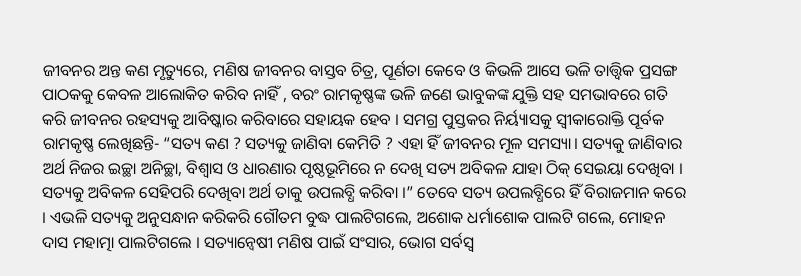ଜୀବନର ଅନ୍ତ କଣ ମୃତ୍ୟୁରେ, ମଣିଷ ଜୀବନର ବାସ୍ତବ ଚିତ୍ର, ପୂର୍ଣତା କେବେ ଓ କିଭଳି ଆସେ ଭଳି ତାତ୍ତ୍ଵିକ ପ୍ରସଙ୍ଗ ପାଠକକୁ କେବଳ ଆଲୋକିତ କରିବ ନାହିଁ , ବରଂ ରାମକୃଷ୍ଣଙ୍କ ଭଳି ଜଣେ ଭାବୁକଙ୍କ ଯୁକ୍ତି ସହ ସମଭାବରେ ଗତି କରି ଜୀବନର ରହସ୍ୟକୁ ଆବିଷ୍କାର କରିବାରେ ସହାୟକ ହେବ । ସମଗ୍ର ପୁସ୍ତକର ନିର୍ୟ୍ୟାସକୁ ସ୍ଵୀକାରୋକ୍ତି ପୂର୍ବକ ରାମକୃଷ୍ଣ ଲେଖିଛନ୍ତି- “ସତ୍ୟ କଣ ? ସତ୍ୟକୁ ଜାଣିବା କେମିତି ? ଏହା ହିଁ ଜୀବନର ମୂଳ ସମସ୍ୟା। ସତ୍ୟକୁ ଜାଣିବାର ଅର୍ଥ ନିଜର ଇଚ୍ଛା ଅନିଚ୍ଛା, ବିଶ୍ଵାସ ଓ ଧାରଣାର ପୃଷ୍ଠଭୂମିରେ ନ ଦେଖି ସତ୍ୟ ଅବିକଳ ଯାହା ଠିକ୍ ସେଇୟା ଦେଖିବା । ସତ୍ୟକୁ ଅବିକଳ ସେହିପରି ଦେଖିବା ଅର୍ଥ ତାକୁ ଉପଲବ୍ଧି କରିବା ।” ତେବେ ସତ୍ୟ ଉପଲବ୍ଧିରେ ହିଁ ବିରାଜମାନ କରେ । ଏଭଳି ସତ୍ୟକୁ ଅନୁସନ୍ଧାନ କରିକରି ଗୌତମ ବୁଦ୍ଧ ପାଲଟିଗଲେ, ଅଶୋକ ଧର୍ମାଶୋକ ପାଲଟି ଗଲେ, ମୋହନ ଦାସ ମହାତ୍ମା ପାଲଟିଗଲେ । ସତ୍ୟାନ୍ଵେଷୀ ମଣିଷ ପାଇଁ ସଂସାର, ଭୋଗ ସର୍ବସ୍ଵ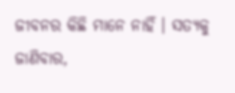ଜୀବନର କିଛି ମାନେ ନାହିଁ । ସତ୍ୟକୁ ଜାଣିବାର,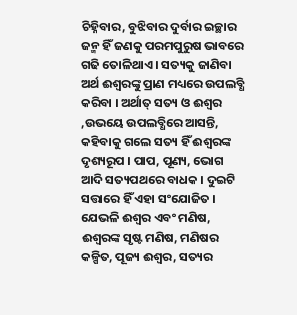ଚିହ୍ନିବାର, ବୁଝିବାର ଦୁର୍ବାର ଇଚ୍ଛାର ଜନ୍ମ ହିଁ ଜଣକୁ ପରମପୁରୁଷ ଭାବରେ ଗଢି ତୋଳିଥାଏ । ସତ୍ୟକୁ ଜାଣିବା ଅର୍ଥ ଈଶ୍ଵରଙ୍କୁ ପ୍ରାଣ ମଧ୍ୟରେ ଉପଲବ୍ଧି କରିବା । ଅର୍ଥାତ୍ ସତ୍ୟ ଓ ଈଶ୍ଵର ,ଉଭୟେ ଉପଲବ୍ଧିରେ ଆସନ୍ତି, କହିବାକୁ ଗଲେ ସତ୍ୟ ହିଁ ଈଶ୍ଵରଙ୍କ ଦୃଶ୍ୟରୂପ । ପାପ, ପୂଣ୍ୟ, ଭୋଗ ଆଦି ସତ୍ୟପଥରେ ବାଧକ । ଦୁଇଟି ସତ୍ତାରେ ହିଁ ଏହା ସଂଯୋଜିତ । ଯେଭଳି ଈଶ୍ଵର ଏବଂ ମଣିଷ, ଈଶ୍ଵରଙ୍କ ସୃଷ୍ଟ ମଣିଷ, ମଣିଷର କଳ୍ପିତ, ପୂଜ୍ୟ ଈଶ୍ଵର, ସତ୍ୟର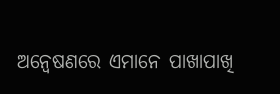ଅନ୍ଵେଷଣରେ ଏମାନେ ପାଖାପାଖି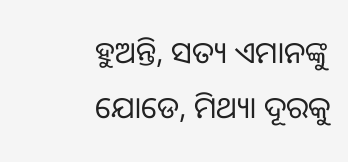ହୁଅନ୍ତି, ସତ୍ୟ ଏମାନଙ୍କୁ ଯୋଡେ, ମିଥ୍ୟା ଦୂରକୁ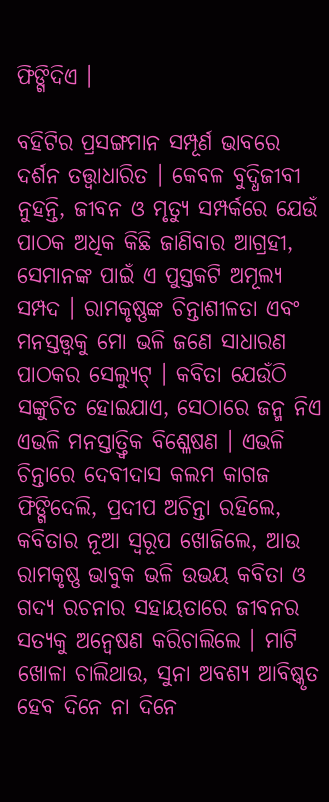ଫିଙ୍ଗିଦିଏ ।

ବହିଟିର ପ୍ରସଙ୍ଗମାନ ସମ୍ପୂର୍ଣ ଭାବରେ ଦର୍ଶନ ତତ୍ତ୍ଵାଧାରିତ । କେବଳ ବୁଦ୍ଧିଜୀବୀ ନୁହନ୍ତି, ଜୀବନ ଓ ମୃତ୍ୟୁ ସମ୍ପର୍କରେ ଯେଉଁ ପାଠକ ଅଧିକ କିଛି ଜାଣିବାର ଆଗ୍ରହୀ, ସେମାନଙ୍କ ପାଇଁ ଏ ପୁସ୍ତକଟି ଅମୂଲ୍ୟ ସମ୍ପଦ । ରାମକୃଷ୍ଣଙ୍କ ଚିନ୍ତାଶୀଳତା ଏବଂ ମନସ୍ତତ୍ତ୍ବକୁ ମୋ ଭଳି ଜଣେ ସାଧାରଣ ପାଠକର ସେଲ୍ୟୁଟ୍ । କବିତା ଯେଉଁଠି ସଙ୍କୁଚିତ ହୋଇଯାଏ, ସେଠାରେ ଜନ୍ମ ନିଏ ଏଭଳି ମନସ୍ତାତ୍ତ୍ଵିକ ବିଶ୍ଳେଷଣ । ଏଭଳି ଚିନ୍ତାରେ ଦେବୀଦାସ କଲମ କାଗଜ ଫିଙ୍ଗିଦେଲି, ପ୍ରଦୀପ ଅଚିନ୍ତା ରହିଲେ, କବିତାର ନୂଆ ସ୍ଵରୂପ ଖୋଜିଲେ, ଆଉ ରାମକୃଷ୍ଣ ଭାବୁକ ଭଳି ଉଭୟ କବିତା ଓ ଗଦ୍ୟ ରଚନାର ସହାୟତାରେ ଜୀବନର ସତ୍ୟକୁ ଅନ୍ଵେଷଣ କରିଚାଲିଲେ । ମାଟି ଖୋଳା ଚାଲିଥାଉ, ସୁନା ଅବଶ୍ୟ ଆବିଷ୍କୃତ ହେବ ଦିନେ ନା ଦିନେ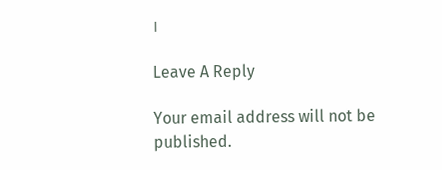।

Leave A Reply

Your email address will not be published.